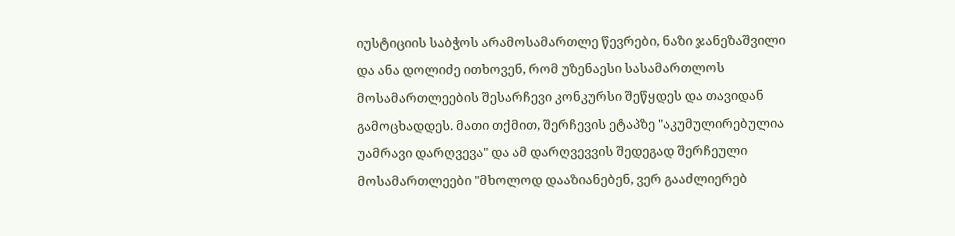იუსტიციის საბჭოს არამოსამართლე წევრები, ნაზი ჯანეზაშვილი და ანა დოლიძე ითხოვენ, რომ უზენაესი სასამართლოს მოსამართლეების შესარჩევი კონკურსი შეწყდეს და თავიდან გამოცხადდეს. მათი თქმით, შერჩევის ეტაპზე "აკუმულირებულია უამრავი დარღვევა" და ამ დარღვევვის შედეგად შერჩეული მოსამართლეები "მხოლოდ დააზიანებენ, ვერ გააძლიერებ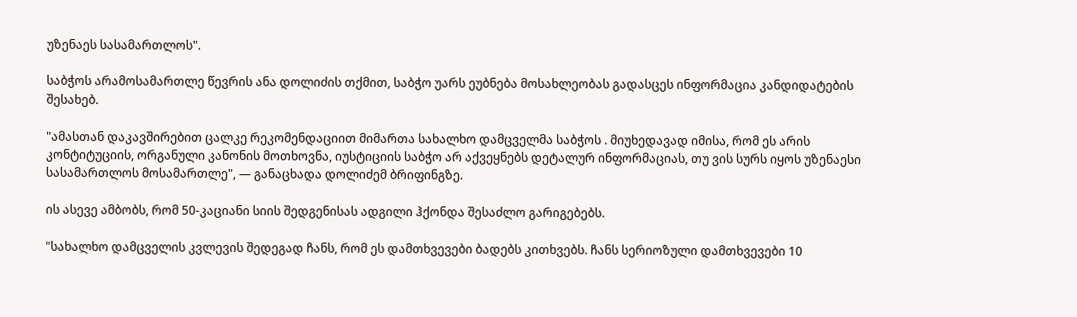უზენაეს სასამართლოს".

საბჭოს არამოსამართლე წევრის ანა დოლიძის თქმით, საბჭო უარს ეუბნება მოსახლეობას გადასცეს ინფორმაცია კანდიდატების შესახებ.

"ამასთან დაკავშირებით ცალკე რეკომენდაციით მიმართა სახალხო დამცველმა საბჭოს . მიუხედავად იმისა, რომ ეს არის კონტიტუციის, ორგანული კანონის მოთხოვნა, იუსტიციის საბჭო არ აქვეყნებს დეტალურ ინფორმაციას, თუ ვის სურს იყოს უზენაესი სასამართლოს მოსამართლე", — განაცხადა დოლიძემ ბრიფინგზე.

ის ასევე ამბობს, რომ 50-კაციანი სიის შედგენისას ადგილი ჰქონდა შესაძლო გარიგებებს.

"სახალხო დამცველის კვლევის შედეგად ჩანს, რომ ეს დამთხვევები ბადებს კითხვებს. ჩანს სერიოზული დამთხვევები 10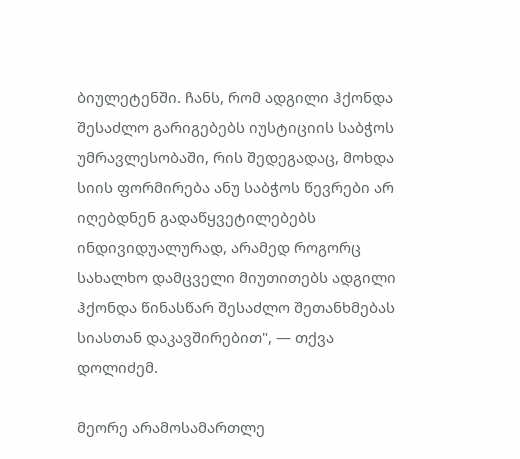ბიულეტენში. ჩანს, რომ ადგილი ჰქონდა შესაძლო გარიგებებს იუსტიციის საბჭოს უმრავლესობაში, რის შედეგადაც, მოხდა სიის ფორმირება ანუ საბჭოს წევრები არ იღებდნენ გადაწყვეტილებებს ინდივიდუალურად, არამედ როგორც სახალხო დამცველი მიუთითებს ადგილი ჰქონდა წინასწარ შესაძლო შეთანხმებას სიასთან დაკავშირებით", — თქვა დოლიძემ.

მეორე არამოსამართლე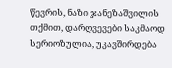წევრის, ნაზი ჯანეზაშვილის თქმით, დარღვევები საკმაოდ სერიოზულია, უკავშირდება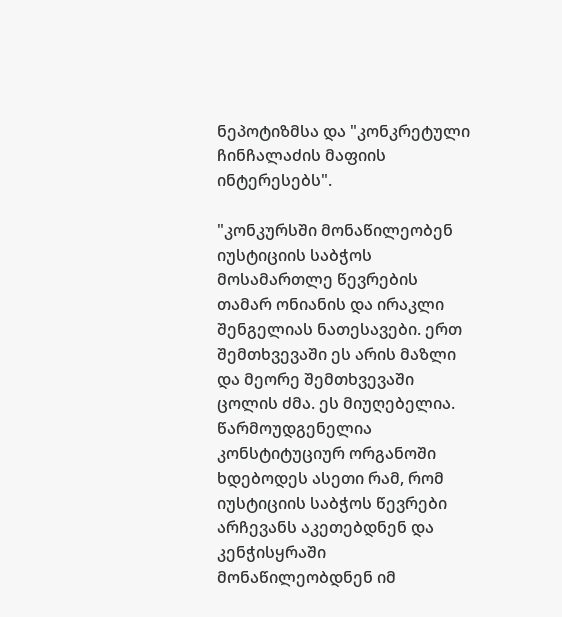ნეპოტიზმსა და "კონკრეტული ჩინჩალაძის მაფიის ინტერესებს".

"კონკურსში მონაწილეობენ იუსტიციის საბჭოს მოსამართლე წევრების თამარ ონიანის და ირაკლი შენგელიას ნათესავები. ერთ შემთხვევაში ეს არის მაზლი და მეორე შემთხვევაში ცოლის ძმა. ეს მიუღებელია. წარმოუდგენელია კონსტიტუციურ ორგანოში ხდებოდეს ასეთი რამ, რომ იუსტიციის საბჭოს წევრები არჩევანს აკეთებდნენ და კენჭისყრაში მონაწილეობდნენ იმ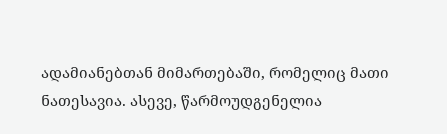ადამიანებთან მიმართებაში, რომელიც მათი ნათესავია. ასევე, წარმოუდგენელია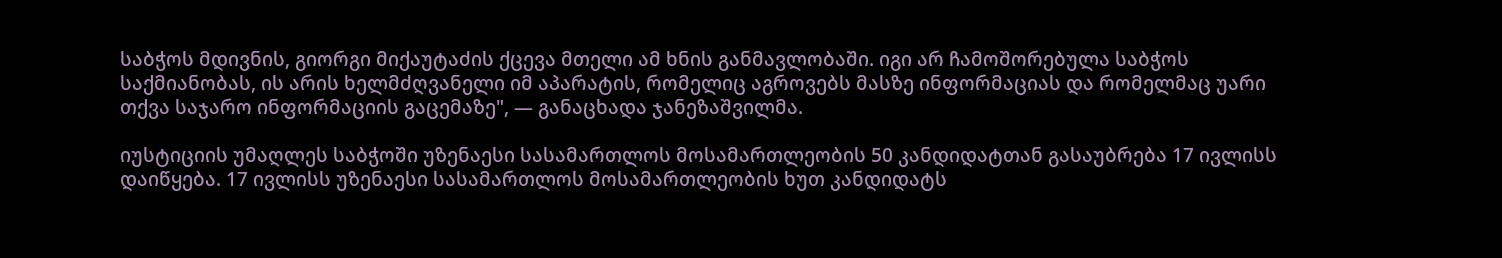საბჭოს მდივნის, გიორგი მიქაუტაძის ქცევა მთელი ამ ხნის განმავლობაში. იგი არ ჩამოშორებულა საბჭოს საქმიანობას, ის არის ხელმძღვანელი იმ აპარატის, რომელიც აგროვებს მასზე ინფორმაციას და რომელმაც უარი თქვა საჯარო ინფორმაციის გაცემაზე", — განაცხადა ჯანეზაშვილმა.

იუსტიციის უმაღლეს საბჭოში უზენაესი სასამართლოს მოსამართლეობის 50 კანდიდატთან გასაუბრება 17 ივლისს დაიწყება. 17 ივლისს უზენაესი სასამართლოს მოსამართლეობის ხუთ კანდიდატს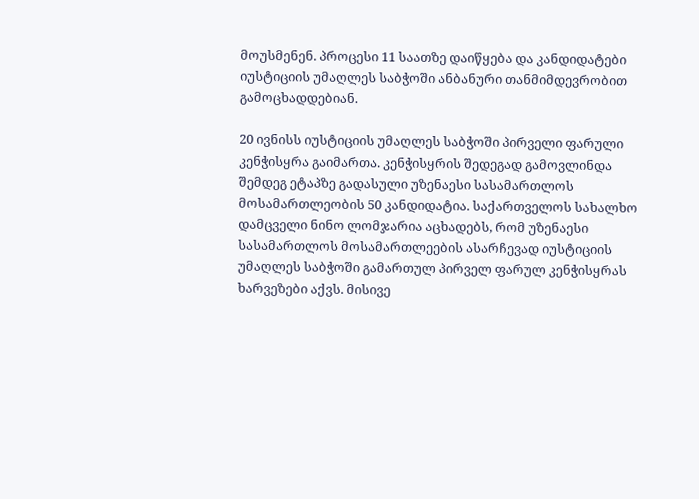მოუსმენენ. პროცესი 11 საათზე დაიწყება და კანდიდატები იუსტიციის უმაღლეს საბჭოში ანბანური თანმიმდევრობით გამოცხადდებიან.

20 ივნისს იუსტიციის უმაღლეს საბჭოში პირველი ფარული კენჭისყრა გაიმართა. კენჭისყრის შედეგად გამოვლინდა შემდეგ ეტაპზე გადასული უზენაესი სასამართლოს მოსამართლეობის 50 კანდიდატია. საქართველოს სახალხო დამცველი ნინო ლომჯარია აცხადებს, რომ უზენაესი სასამართლოს მოსამართლეების ასარჩევად იუსტიციის უმაღლეს საბჭოში გამართულ პირველ ფარულ კენჭისყრას ხარვეზები აქვს. მისივე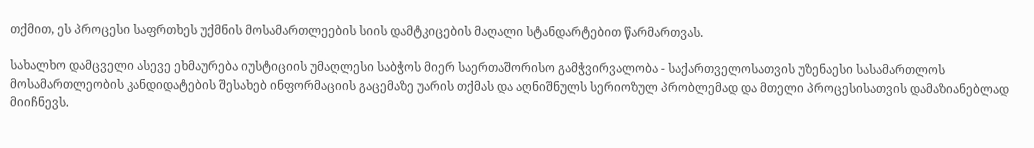თქმით, ეს პროცესი საფრთხეს უქმნის მოსამართლეების სიის დამტკიცების მაღალი სტანდარტებით წარმართვას.

სახალხო დამცველი ასევე ეხმაურება იუსტიციის უმაღლესი საბჭოს მიერ საერთაშორისო გამჭვირვალობა - საქართველოსათვის უზენაესი სასამართლოს მოსამართლეობის კანდიდატების შესახებ ინფორმაციის გაცემაზე უარის თქმას და აღნიშნულს სერიოზულ პრობლემად და მთელი პროცესისათვის დამაზიანებლად მიიჩნევს.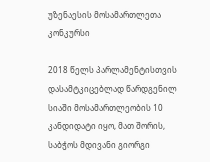უზენაესის მოსამართლეთა კონკურსი

2018 წელს პარლამენტისთვის დასამტკიცებლად წარდგენილ სიაში მოსამართლეობის 10 კანდიდატი იყო, მათ შორის, საბჭოს მდივანი გიორგი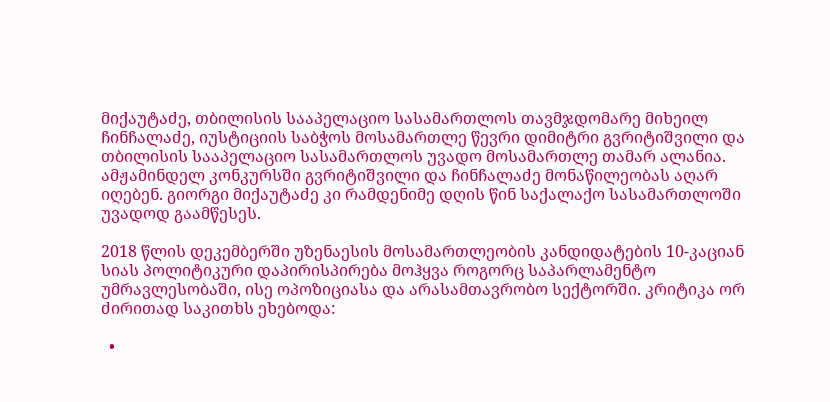მიქაუტაძე, თბილისის სააპელაციო სასამართლოს თავმჯდომარე მიხეილ ჩინჩალაძე, იუსტიციის საბჭოს მოსამართლე წევრი დიმიტრი გვრიტიშვილი და თბილისის სააპელაციო სასამართლოს უვადო მოსამართლე თამარ ალანია. ამჟამინდელ კონკურსში გვრიტიშვილი და ჩინჩალაძე მონაწილეობას აღარ იღებენ. გიორგი მიქაუტაძე კი რამდენიმე დღის წინ საქალაქო სასამართლოში უვადოდ გაამწესეს.

2018 წლის დეკემბერში უზენაესის მოსამართლეობის კანდიდატების 10-კაციან სიას პოლიტიკური დაპირისპირება მოჰყვა როგორც საპარლამენტო უმრავლესობაში, ისე ოპოზიციასა და არასამთავრობო სექტორში. კრიტიკა ორ ძირითად საკითხს ეხებოდა:

  •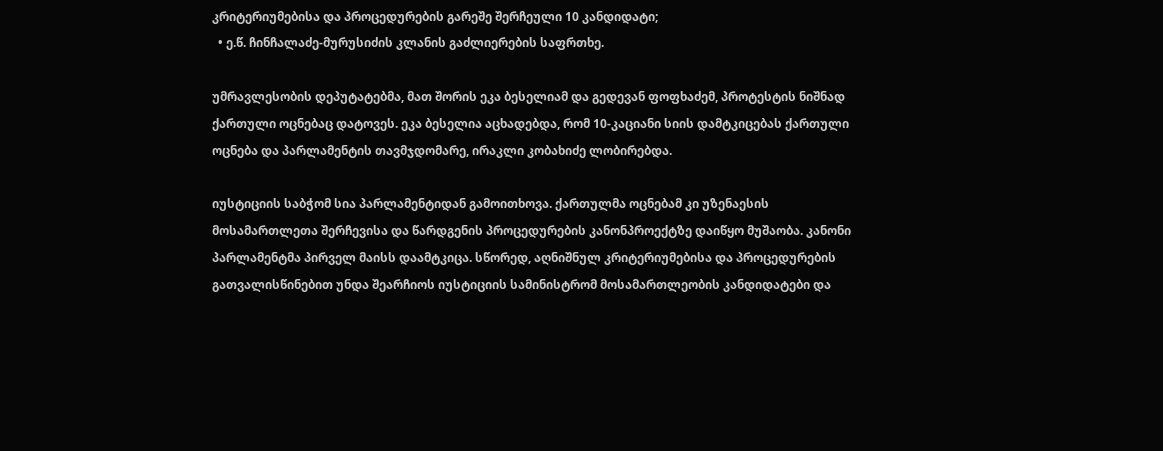კრიტერიუმებისა და პროცედურების გარეშე შერჩეული 10 კანდიდატი;
  • ე.წ. ჩინჩალაძე-მურუსიძის კლანის გაძლიერების საფრთხე.

უმრავლესობის დეპუტატებმა, მათ შორის ეკა ბესელიამ და გედევან ფოფხაძემ, პროტესტის ნიშნად ქართული ოცნებაც დატოვეს. ეკა ბესელია აცხადებდა, რომ 10-კაციანი სიის დამტკიცებას ქართული ოცნება და პარლამენტის თავმჯდომარე, ირაკლი კობახიძე ლობირებდა.

იუსტიციის საბჭომ სია პარლამენტიდან გამოითხოვა. ქართულმა ოცნებამ კი უზენაესის მოსამართლეთა შერჩევისა და წარდგენის პროცედურების კანონპროექტზე დაიწყო მუშაობა. კანონი პარლამენტმა პირველ მაისს დაამტკიცა. სწორედ, აღნიშნულ კრიტერიუმებისა და პროცედურების გათვალისწინებით უნდა შეარჩიოს იუსტიციის სამინისტრომ მოსამართლეობის კანდიდატები და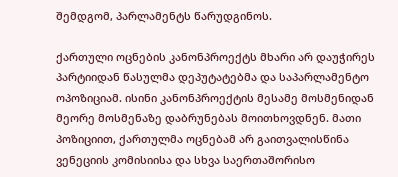შემდგომ, პარლამენტს წარუდგინოს.

ქართული ოცნების კანონპროექტს მხარი არ დაუჭირეს პარტიიდან წასულმა დეპუტატებმა და საპარლამენტო ოპოზიციამ. ისინი კანონპროექტის მესამე მოსმენიდან მეორე მოსმენაზე დაბრუნებას მოითხოვდნენ. მათი პოზიციით, ქართულმა ოცნებამ არ გაითვალისწინა ვენეციის კომისიისა და სხვა საერთაშორისო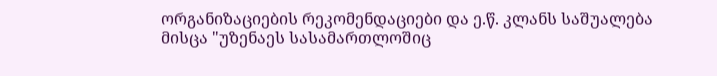ორგანიზაციების რეკომენდაციები და ე.წ. კლანს საშუალება მისცა "უზენაეს სასამართლოშიც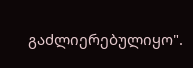გაძლიერებულიყო".